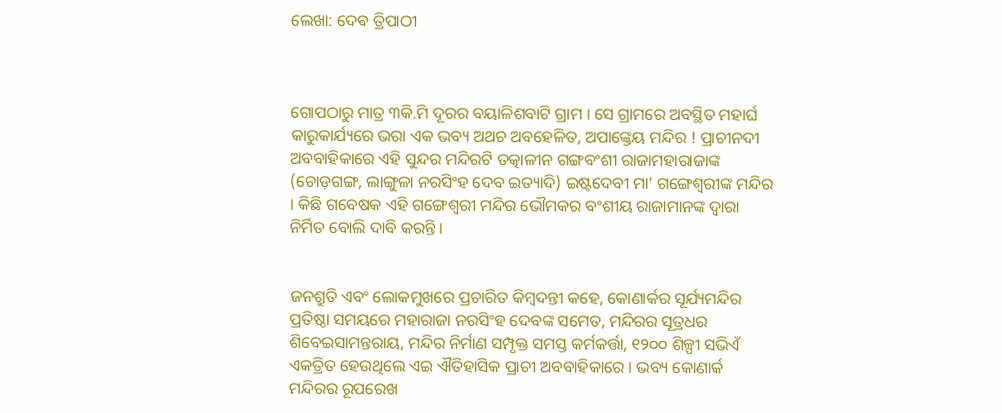ଲେଖା: ଦେଵ ତ୍ରିପାଠୀ



ଗୋପଠାରୁ ମାତ୍ର ୩କି.ମି ଦୂରର ବୟାଳିଶବାଟି ଗ୍ରାମ । ସେ ଗ୍ରାମରେ ଅବସ୍ଥିତ ମହାର୍ଘ କାରୁକାର୍ଯ୍ୟରେ ଭରା ଏକ ଭବ୍ୟ ଅଥଚ ଅବହେଳିତ, ଅପାଙ୍କ୍ତେୟ ମନ୍ଦିର ! ପ୍ରାଚୀନଦୀ ଅବବାହିକାରେ ଏହି ସୁନ୍ଦର ମନ୍ଦିରଟି ତତ୍କାଳୀନ ଗଙ୍ଗବଂଶୀ ରାଜାମହାରାଜାଙ୍କ (ଚୋଡ଼ଗଙ୍ଗ, ଲାଙ୍ଗୁଳା ନରସିଂହ ଦେବ ଇତ୍ୟାଦି) ଇଷ୍ଟଦେବୀ ମା’ ଗଙ୍ଗେଶ୍ୱରୀଙ୍କ ମନ୍ଦିର । କିଛି ଗବେଷକ ଏହି ଗଙ୍ଗେଶ୍ୱରୀ ମନ୍ଦିର ଭୌମକର ବଂଶୀୟ ରାଜାମାନଙ୍କ ଦ୍ଵାରା ନିର୍ମିତ ବୋଲି ଦାବି କରନ୍ତି ।


ଜନଶ୍ରୁତି ଏବଂ ଲୋକମୁଖରେ ପ୍ରଚାରିତ କିମ୍ବଦନ୍ତୀ କହେ, କୋଣାର୍କର ସୂର୍ଯ୍ୟମନ୍ଦିର ପ୍ରତିଷ୍ଠା ସମୟରେ ମହାରାଜା ନରସିଂହ ଦେବଙ୍କ ସମେତ, ମନ୍ଦିରର ସୂତ୍ରଧର ଶିବେଇସାମନ୍ତରାୟ, ମନ୍ଦିର ନିର୍ମାଣ ସମ୍ପୃକ୍ତ ସମସ୍ତ କର୍ମକର୍ତ୍ତା, ୧୨୦୦ ଶିଳ୍ପୀ ସଭିଏଁ ଏକତ୍ରିତ ହେଉଥିଲେ ଏଇ ଐତିହାସିକ ପ୍ରାଚୀ ଅବବାହିକାରେ । ଭବ୍ୟ କୋଣାର୍କ ମନ୍ଦିରର ରୂପରେଖ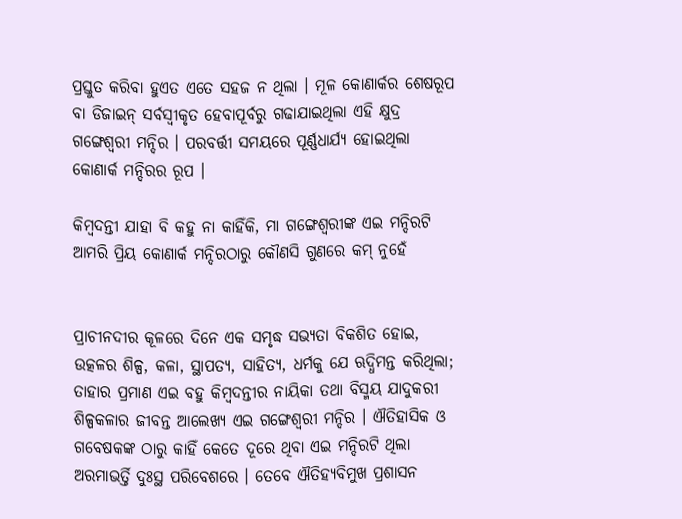ପ୍ରସ୍ତୁତ କରିବା ହୁଏତ ଏତେ ସହଜ ନ ଥିଲା । ମୂଳ କୋଣାର୍କର ଶେଷରୂପ ବା ଡିଜାଇନ୍ ସର୍ବସ୍ବୀକୃତ ହେବାପୂର୍ବରୁ ଗଢାଯାଇଥିଲା ଏହି କ୍ଷୁଦ୍ର ଗଙ୍ଗେଶ୍ୱରୀ ମନ୍ଦିର । ପରବର୍ତ୍ତୀ ସମୟରେ ପୂର୍ଣ୍ଣଧାର୍ଯ୍ୟ ହୋଇଥିଲା କୋଣାର୍କ ମନ୍ଦିରର ରୂପ ।

କିମ୍ବଦନ୍ତୀ ଯାହା ବି କହୁ ନା କାହିଁକି, ମା ଗଙ୍ଗେଶ୍ୱରୀଙ୍କ ଏଇ ମନ୍ଦିରଟି ଆମରି ପ୍ରିୟ କୋଣାର୍କ ମନ୍ଦିରଠାରୁ କୌଣସି ଗୁଣରେ କମ୍ ନୁହେଁ


ପ୍ରାଚୀନଦୀର କୂଳରେ ଦିନେ ଏକ ସମୃଦ୍ଧ ସଭ୍ୟତା ବିକଶିତ ହୋଇ, ଉତ୍କଳର ଶିଳ୍ପ, କଳା, ସ୍ଥାପତ୍ୟ, ସାହିତ୍ୟ, ଧର୍ମକୁ ଯେ ଋଦ୍ଧିମନ୍ତ କରିଥିଲା; ତାହାର ପ୍ରମାଣ ଏଇ ବହୁ କିମ୍ବଦନ୍ତୀର ନାୟିକା ତଥା ବିସ୍ମୟ ଯାଦୁକରୀ ଶିଳ୍ପକଳାର ଜୀବନ୍ତ ଆଲେଖ୍ୟ ଏଇ ଗଙ୍ଗେଶ୍ୱରୀ ମନ୍ଦିର । ଐତିହାସିକ ଓ ଗବେଷକଙ୍କ ଠାରୁ କାହିଁ କେତେ ଦୂରେ ଥିବା ଏଇ ମନ୍ଦିରଟି ଥିଲା ଅରମାଭର୍ତ୍ତି ଦୁଃସ୍ଥ ପରିବେଶରେ । ତେବେ ଐତିହ୍ୟବିମୁଖ ପ୍ରଶାସନ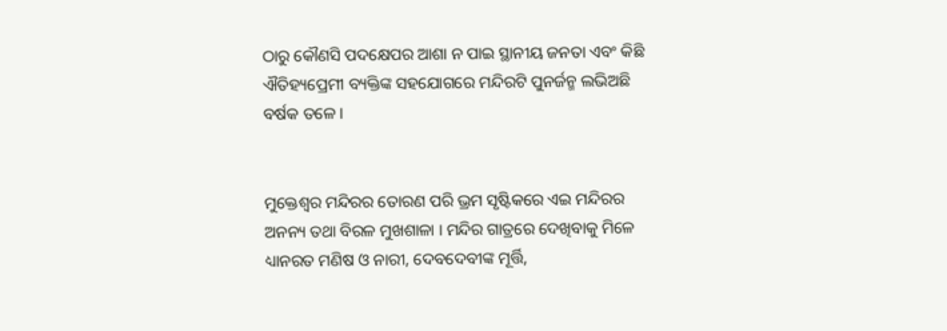ଠାରୁ କୌଣସି ପଦକ୍ଷେପର ଆଶା ନ ପାଇ ସ୍ଥାନୀୟ ଜନତା ଏବଂ କିଛି ଐତିହ୍ୟପ୍ରେମୀ ବ୍ୟକ୍ତିଙ୍କ ସହଯୋଗରେ ମନ୍ଦିରଟି ପୁନର୍ଜନ୍ମ ଲଭିଅଛି ବର୍ଷକ ତଳେ ।


ମୁକ୍ତେଶ୍ଵର ମନ୍ଦିରର ତୋରଣ ପରି ଭ୍ରମ ସୃଷ୍ଟିକରେ ଏଇ ମନ୍ଦିରର ଅନନ୍ୟ ତଥା ବିରଳ ମୁଖଶାଳା । ମନ୍ଦିର ଗାତ୍ରରେ ଦେଖିବାକୁ ମିଳେ ଧ୍ୟାନରତ ମଣିଷ ଓ ନାରୀ, ଦେବଦେବୀଙ୍କ ମୂର୍ତ୍ତି,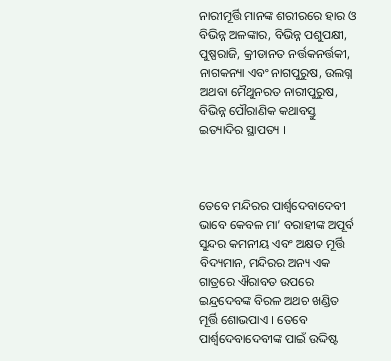ନାରୀମୂର୍ତ୍ତି ମାନଙ୍କ ଶରୀରରେ ହାର ଓ ବିଭିନ୍ନ ଅଳଙ୍କାର, ବିଭିନ୍ନ ପଶୁପକ୍ଷୀ, ପୁଷ୍ପରାଜି, କ୍ରୀଡାନତ ନର୍ତ୍ତକନର୍ତ୍ତକୀ, ନାଗକନ୍ୟା ଏବଂ ନାଗପୁରୁଷ, ଉଲଗ୍ନ ଅଥବା ମୈଥୁନରତ ନାରୀପୁରୁଷ, ବିଭିନ୍ନ ପୌରାଣିକ କଥାବସ୍ତୁ ଇତ୍ୟାଦିର ସ୍ଥାପତ୍ୟ ।



ତେବେ ମନ୍ଦିରର ପାର୍ଶ୍ବଦେବାଦେବୀ ଭାବେ କେବଳ ମା’ ବରାହୀଙ୍କ ଅପୂର୍ବ ସୁନ୍ଦର କମନୀୟ ଏବଂ ଅକ୍ଷତ ମୂର୍ତ୍ତି ବିଦ୍ୟମାନ, ମନ୍ଦିରର ଅନ୍ୟ ଏକ ଗାତ୍ରରେ ଐରାବତ ଉପରେ ଇନ୍ଦ୍ରଦେବଙ୍କ ବିରଳ ଅଥଚ ଖଣ୍ଡିତ ମୂର୍ତ୍ତି ଶୋଭପାଏ । ତେବେ ପାର୍ଶ୍ଵଦେବାଦେବୀଙ୍କ ପାଇଁ ଉଦ୍ଦିଷ୍ଟ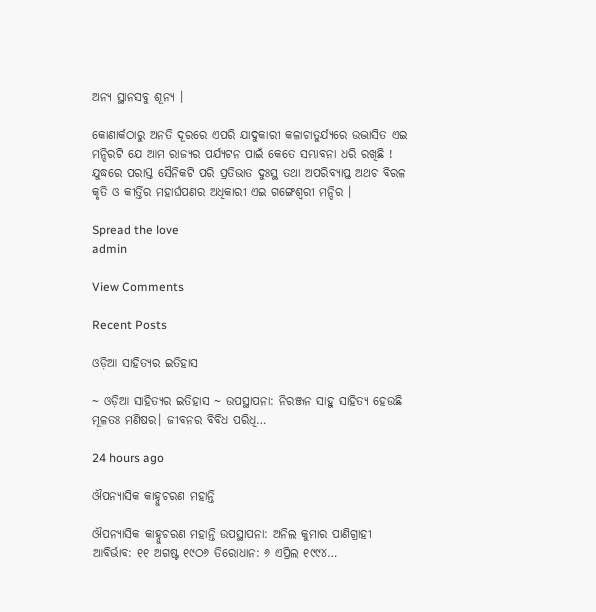ଅନ୍ୟ ସ୍ଥାନସବୁ ଶୂନ୍ୟ ।

କୋଣାର୍କଠାରୁ ଅନତି ଦୂରରେ ଏପରି ଯାଦୁକାରୀ କଳାଚାତୁର୍ଯ୍ୟରେ ଉଦ୍ଭାସିତ ଏଇ ମନ୍ଦିରଟି ଯେ ଆମ ରାଜ୍ୟର ପର୍ଯ୍ୟଟନ ପାଇଁ କେତେ ସମ୍ଭାବନା ଧରି ରଖିଛି ! ଯୁଦ୍ଧରେ ପରାସ୍ତ ସୈନିକଟି ପରି ପ୍ରତିଭାତ ଦୁଃସ୍ଥ ତଥା ଅପରିବ୍ୟାପ୍ତ ଅଥଚ ବିରଳ କୃତି ଓ କୀର୍ତ୍ତିର ମହାର୍ଘପଣର ଅଧିକାରୀ ଏଇ ଗଙ୍ଗେଶ୍ୱରୀ ମନ୍ଦିର ।

Spread the love
admin

View Comments

Recent Posts

ଓଡ଼ିଆ ସାହିତ୍ୟର ଇତିହାସ

~ ଓଡ଼ିଆ ସାହିତ୍ୟର ଇତିହାସ ~ ଉପସ୍ଥାପନା: ନିରଞ୍ଜନ ସାହୁ ସାହିତ୍ୟ ହେଉଛି ମୂଳତଃ ମଣିଷର। ଜୀବନର ବିବିଧ ପରିଧି…

24 hours ago

ଔପନ୍ୟାସିକ କାହ୍ନୁଚରଣ ମହାନ୍ତି

ଔପନ୍ୟାସିକ କାହ୍ନୁଚରଣ ମହାନ୍ତି ଉପସ୍ଥାପନା: ଅନିଲ କୁମାର ପାଣିଗ୍ରାହୀ ଆବିର୍ଭାବ: ୧୧ ଅଗଷ୍ଟ ୧୯ଠ୬ ତିରୋଧାନ: ୬ ଏପ୍ରିଲ ୧୯୯୪…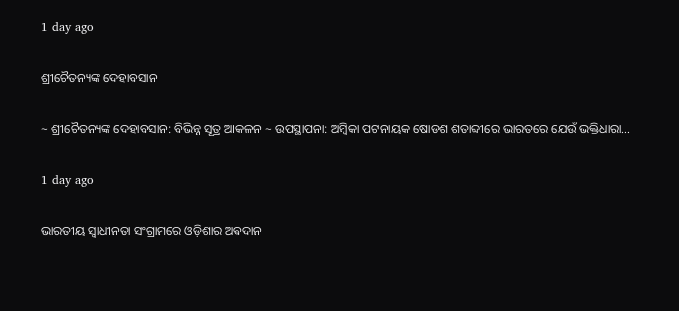1 day ago

ଶ୍ରୀଚୈତନ୍ୟଙ୍କ ଦେହାବସାନ

~ ଶ୍ରୀଚୈତନ୍ୟଙ୍କ ଦେହାବସାନ: ବିଭିନ୍ନ ସୂତ୍ର ଆକଳନ ~ ଉପସ୍ଥାପନା: ଅମ୍ବିକା ପଟନାୟକ ଷୋଡଶ ଶତାବ୍ଦୀରେ ଭାରତରେ ଯେଉଁ ଭକ୍ତିଧାରା…

1 day ago

ଭାରତୀୟ ସ୍ୱାଧୀନତା ସଂଗ୍ରାମରେ ଓଡ଼ିଶାର ଅଵଦାନ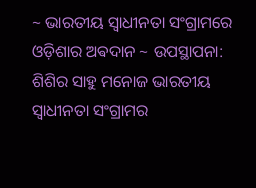~ ଭାରତୀୟ ସ୍ୱାଧୀନତା ସଂଗ୍ରାମରେ ଓଡ଼ିଶାର ଅଵଦାନ ~ ଉପସ୍ଥାପନା: ଶିଶିର ସାହୁ ମନୋଜ ଭାରତୀୟ ସ୍ଵାଧୀନତା ସଂଗ୍ରାମର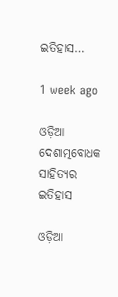ଇତିହାସ…

1 week ago

ଓଡ଼ିଆ ଦେଶାତ୍ମବୋଧକ ସାହିତ୍ୟର ଇତିହାସ

ଓଡ଼ିଆ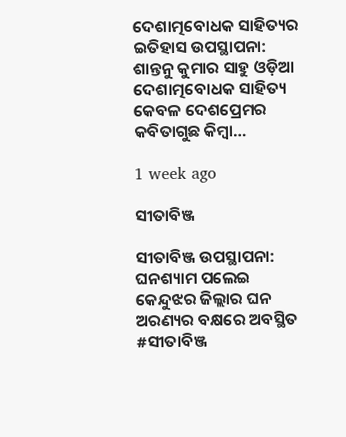ଦେଶାତ୍ମବୋଧକ ସାହିତ୍ୟର ଇତିହାସ ଉପସ୍ଥାପନା: ଶାନ୍ତନୁ କୁମାର ସାହୁ ଓଡ଼ିଆ ଦେଶାତ୍ମବୋଧକ ସାହିତ୍ୟ କେବଳ ଦେଶପ୍ରେମର କବିତାଗୁଛ କିମ୍ବା…

1 week ago

ସୀତାବିଞ୍ଜ

ସୀତାବିଞ୍ଜ ଉପସ୍ଥାପନା: ଘନଶ୍ୟାମ ପଲେଇ କେନ୍ଦୁଝର ଜିଲ୍ଲାର ଘନ ଅରଣ୍ୟର ବକ୍ଷରେ ଅବସ୍ଥିତ #ସୀତାବିଞ୍ଜ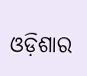ଓଡ଼ିଶାର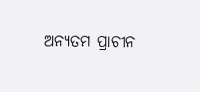ଅନ୍ୟତମ ପ୍ରାଚୀନ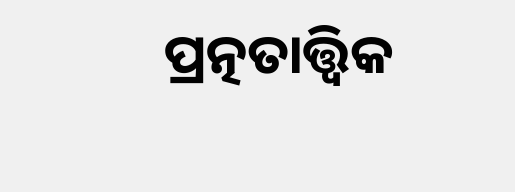ପ୍ରତ୍ନତାତ୍ତ୍ୱିକ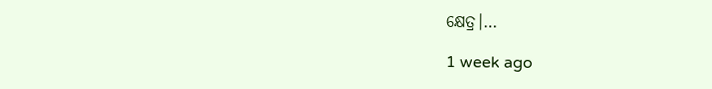କ୍ଷେତ୍ର।…

1 week ago